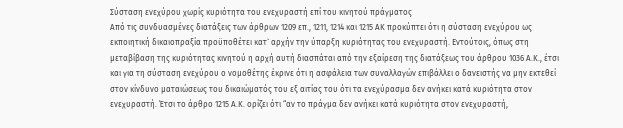Σύσταση ενεχύρου χωρίς κυριότητα του ενεχυραστή επί του κινητού πράγματος
Από τις συνδυασμένες διατάξεις των άρθρων 1209 επ., 1211, 1214 και 1215 ΑΚ προκύπτει ότι η σύσταση ενεχύρου ως εκποιητική δικαιοπραξία προϋποθέτει κατ` αρχήν την ύπαρξη κυριότητας του ενεχυραστή. Εντούτοις, όπως στη μεταβίβαση της κυριότητας κινητού η αρχή αυτή διασπάται από την εξαίρεση της διατάξεως του άρθρου 1036 Α.Κ., έτσι και για τη σύσταση ενεχύρου ο νομοθέτης έκρινε ότι η ασφάλεια των συναλλαγών επιβάλλει ο δανειστής να μην εκτεθεί στον κίνδυνο ματαιώσεως του δικαιώματός του εξ αιτίας του ότι τα ενεχύρασμα δεν ανήκει κατά κυριότητα στον ενεχυραστή. Έτσι το άρθρο 1215 Α.Κ. ορίζει ότι “αν το πράγμα δεν ανήκει κατά κυριότητα στον ενεχυραστή,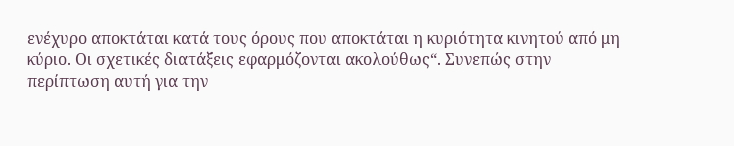ενέχυρο αποκτάται κατά τους όρους που αποκτάται η κυριότητα κινητού από μη κύριο. Οι σχετικές διατάξεις εφαρμόζονται ακολούθως“. Συνεπώς στην περίπτωση αυτή για την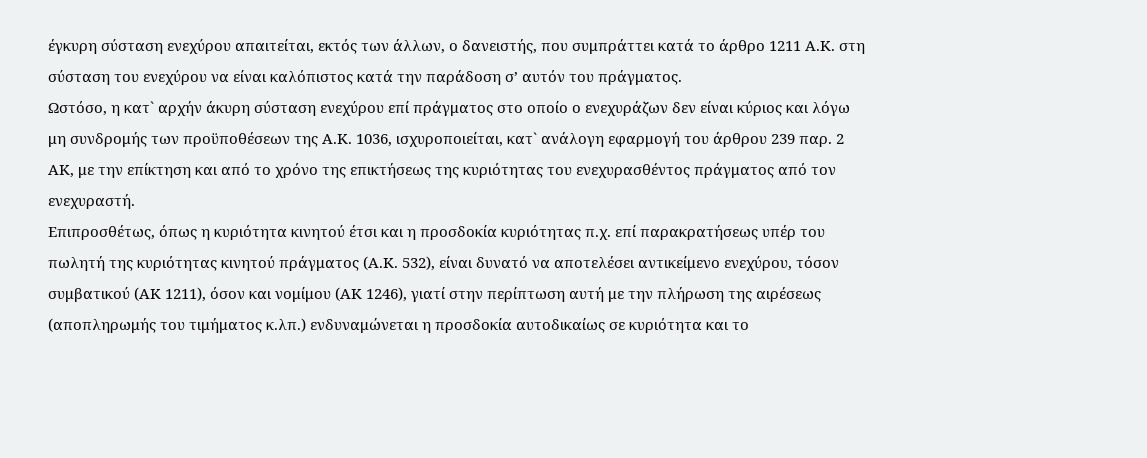έγκυρη σύσταση ενεχύρου απαιτείται, εκτός των άλλων, ο δανειστής, που συμπράττει κατά το άρθρο 1211 Α.Κ. στη σύσταση του ενεχύρου να είναι καλόπιστος κατά την παράδοση σ’ αυτόν του πράγματος.
Ωστόσο, η κατ` αρχήν άκυρη σύσταση ενεχύρου επί πράγματος στο οποίο ο ενεχυράζων δεν είναι κύριος και λόγω μη συνδρομής των προϋποθέσεων της Α.Κ. 1036, ισχυροποιείται, κατ` ανάλογη εφαρμογή του άρθρου 239 παρ. 2 ΑΚ, με την επίκτηση και από το χρόνο της επικτήσεως της κυριότητας του ενεχυρασθέντος πράγματος από τον ενεχυραστή.
Επιπροσθέτως, όπως η κυριότητα κινητού έτσι και η προσδοκία κυριότητας π.χ. επί παρακρατήσεως υπέρ του πωλητή της κυριότητας κινητού πράγματος (Α.Κ. 532), είναι δυνατό να αποτελέσει αντικείμενο ενεχύρου, τόσον συμβατικού (ΑΚ 1211), όσον και νομίμου (ΑΚ 1246), γιατί στην περίπτωση αυτή με την πλήρωση της αιρέσεως (αποπληρωμής του τιμήματος κ.λπ.) ενδυναμώνεται η προσδοκία αυτοδικαίως σε κυριότητα και το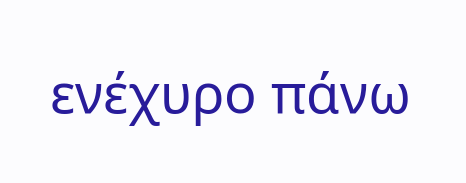ενέχυρο πάνω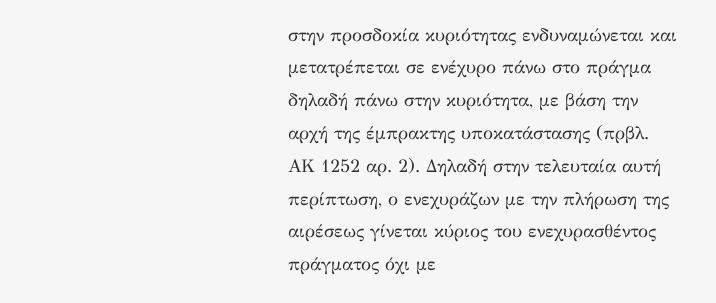στην προσδοκία κυριότητας ενδυναμώνεται και μετατρέπεται σε ενέχυρο πάνω στο πράγμα δηλαδή πάνω στην κυριότητα, με βάση την αρχή της έμπρακτης υποκατάστασης (πρβλ. ΑΚ 1252 αρ. 2). Δηλαδή στην τελευταία αυτή περίπτωση, ο ενεχυράζων με την πλήρωση της αιρέσεως γίνεται κύριος του ενεχυρασθέντος πράγματος όχι με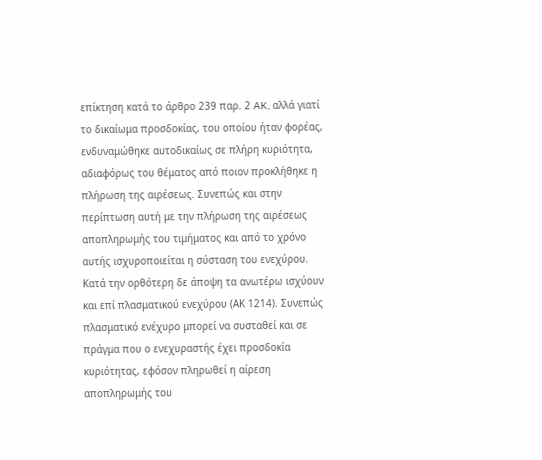επίκτηση κατά το άρθρο 239 παρ. 2 AK, αλλά γιατί το δικαίωμα προσδοκίας, του οποίου ήταν φορέας, ενδυναμώθηκε αυτοδικαίως σε πλήρη κυριότητα, αδιαφόρως του θέματος από ποιον προκλήθηκε η πλήρωση της αιρέσεως. Συνεπώς και στην περίπτωση αυτή με την πλήρωση της αιρέσεως αποπληρωμής του τιμήματος και από το χρόνο αυτής ισχυροποιείται η σύσταση του ενεχύρου.
Κατά την ορθότερη δε άποψη τα ανωτέρω ισχύουν και επί πλασματικού ενεχύρου (ΑΚ 1214). Συνεπώς πλασματικό ενέχυρο μπορεί να συσταθεί και σε πράγμα που ο ενεχυραστής έχει προσδοκία κυριότητας, εφόσον πληρωθεί η αίρεση αποπληρωμής του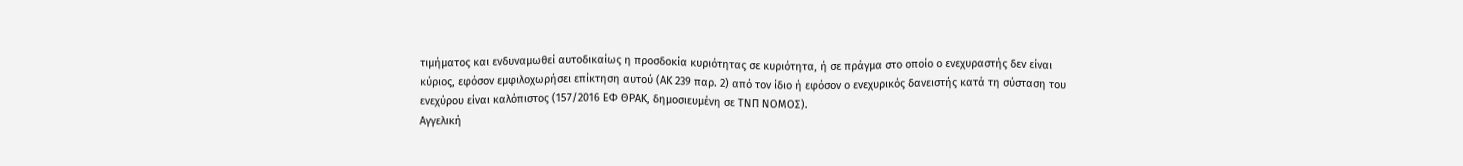τιμήματος και ενδυναμωθεί αυτοδικαίως η προσδοκία κυριότητας σε κυριότητα, ή σε πράγμα στο οποίο ο ενεχυραστής δεν είναι κύριος, εφόσον εμφιλοχωρήσει επίκτηση αυτού (ΑΚ 239 παρ. 2) από τον ίδιο ή εφόσον ο ενεχυρικός δανειστής κατά τη σύσταση του ενεχύρου είναι καλόπιστος (157/2016 ΕΦ ΘΡΑΚ, δημοσιευμένη σε ΤΝΠ ΝΟΜΟΣ).
Αγγελική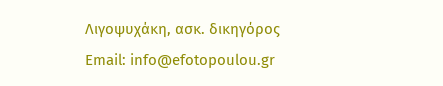Λιγοψυχάκη, ασκ. δικηγόρος
Email: info@efotopoulou.gr